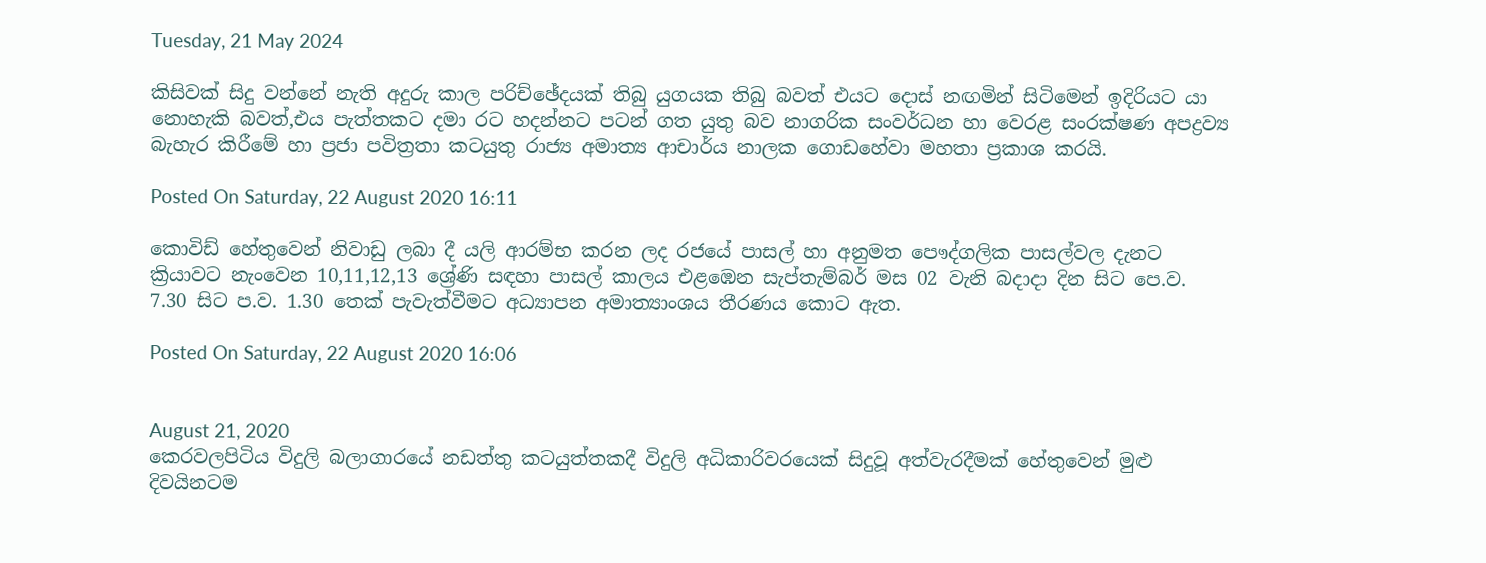Tuesday, 21 May 2024

කිසිවක් සිදු වන්නේ නැති අදුරු කාල පරිච්ඡේදයක් තිබු යුගයක තිබු බවත් එයට දොස් නඟමින් සිටිමෙන් ඉදිරියට යා නොහැකි බවත්,එය පැත්තකට දමා රට හදන්නට පටන් ගත යුතු බව නාගරික සංවර්ධන හා වෙරළ සංරක්ෂණ අපද්‍රව්‍ය බැහැර කිරීමේ හා ප්‍රජා පවිත්‍රතා කටයුතු රාජ්‍ය අමාත්‍ය ආචාර්ය නාලක ගොඩහේවා මහතා ප්‍රකාශ කරයි.

Posted On Saturday, 22 August 2020 16:11

කොවිඩ් හේතුවෙන් නිවාඩු ලබා දී යලි ආරම්භ කරන ලද රජයේ පාසල් හා අනුමත පෞද්ගලික පාසල්වල දැනට ක්‍රියාවට නැංවෙන 10,11,12,13 ශ්‍රේණි සඳහා පාසල් කාලය එළඹෙන සැප්තැම්බර් මස 02 වැනි බදාදා දින සිට පෙ.ව. 7.30 සිට ප.ව. 1.30 තෙක් පැවැත්වීමට අධ්‍යාපන අමාත්‍යාංශය තීරණය කොට ඇත.

Posted On Saturday, 22 August 2020 16:06


August 21, 2020
කෙරවලපිටිය විදුලි බලාගාරයේ නඩත්තු කටයුත්තකදී විදුලි අධිකාරිවරයෙක් සිදුවූ අත්වැරදීමක් හේතුවෙන් මුළු දිවයිනටම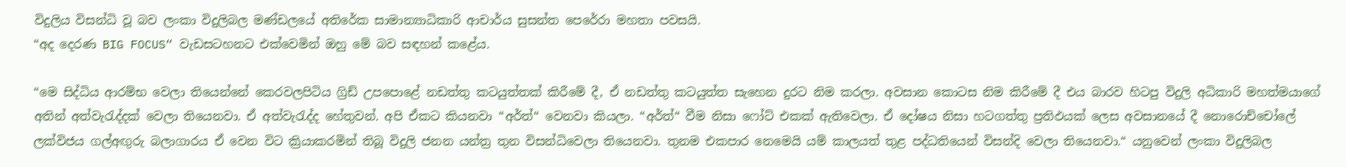විදුලිය විසන්ධි වූ බව ලංකා විදුලිබල මණ්ඩලයේ අතිරේක සාමාන්‍යාධිකාරි ආචාර්ය සුසන්ත පෙරේරා මහතා පවසයි.
“අද දෙරණ BIG FOCUS“ වැඩසටහනට එක්වෙමින් ඔහු මේ බව සඳහන් කළේය.

“මෙ සිද්ධිය ආරම්භ වෙලා තියෙන්නේ කෙරවලපිටිය ග්‍රිඩ් උපපොළේ නඩත්තු කටයුත්තක් කිරීමේ දී, ඒ නඩත්තු කටයුත්ත සැහෙන දුරට නිම කරලා. අවසාන කොටස නිම කිරීමේ දී එය බාරව හිටපු විදුලි අධිකාරි මහත්මයාගේ අතින් අත්වැරැද්දක් වෙලා තියෙනවා. ඒ අත්වැරැද්ද හේතුවන්. අපි ඒකට කියනවා “අර්ත්“ වෙනවා කියලා. “අර්ත්“ වීම නිසා ෆෝට් එකක් ඇතිවෙලා. ඒ දෝෂය නිසා හටගත්තු ප්‍රතිඵයක් ලෙස අවසානයේ දී නොරොච්චෝලේ ලක්විජය ගල්අඟුරු බලාගාරය ඒ වෙන විට ක්‍රියාකරමින් තිබූ විදුලි ජනන යන්ත්‍ර තුන විසන්ධිවෙලා තියෙනවා. තුනම එකපාර නෙමෙයි යම් කාලයත් තුළ පද්ධතියෙන් විසන්දි වෙලා තියෙනවා.“ යනුවෙන් ලංකා විදුලිබල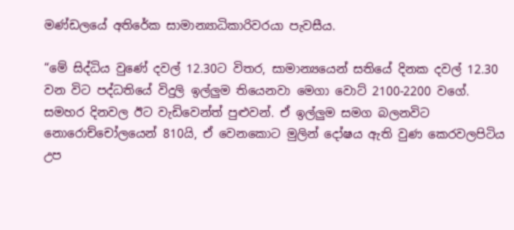මණ්ඩලයේ අතිරේක සාමාන්‍යාධිකාරිවරයා පැවසීය.

“මේ සිද්ධිය වුණේ දවල් 12.30ට විතර, සාමාන්‍යයෙන් සතියේ දිනක දවල් 12.30 වන විට පද්ධතියේ විදුලි ඉල්ලුම තියෙනවා මෙගා වොට් 2100-2200 වගේ. සමහර දිනවල ඊට වැඩිවෙන්ත් පුළුවන්. ඒ ඉල්ලුම සමග බලනවිට නොරොච්චෝලයෙන් 810යි, ඒ වෙනකොට මුලින් දෝෂය ඇති වුණ කෙරවලපිටිය උප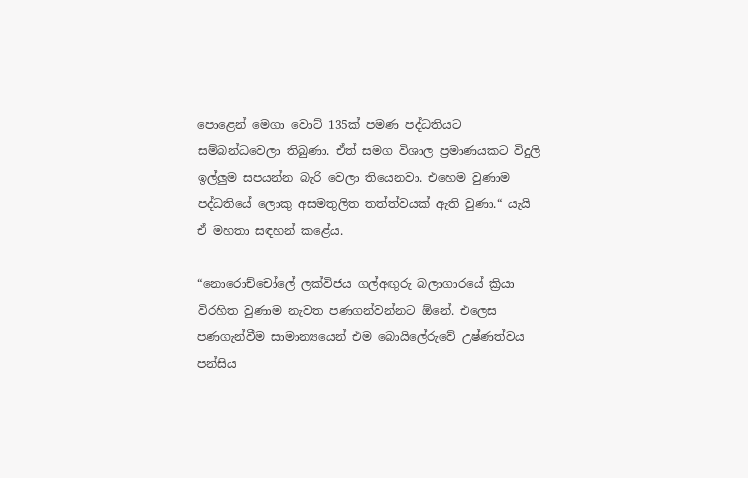පොළෙන් මෙගා වොට් 135ක් පමණ පද්ධතියට සම්බන්ධවෙලා තිබුණා. ඒත් සමග විශාල ප්‍රමාණයකට විදුලි ඉල්ලුම සපයන්න බැරි වෙලා තියෙනවා. එහෙම වුණාම පද්ධතියේ ලොකු අසමතුලිත තත්ත්වයක් ඇති වුණා.“ යැයි ඒ මහතා සඳහන් කළේය.

“නොරොච්චෝලේ ලක්විජය ගල්අඟුරු බලාගාරයේ ක්‍රියා විරහිත වුණාම නැවත පණගන්වන්නට ඕනේ. එලෙස පණගැන්වීම සාමාන්‍යයෙන් එම බොයිලේරුවේ උෂ්ණත්වය පන්සිය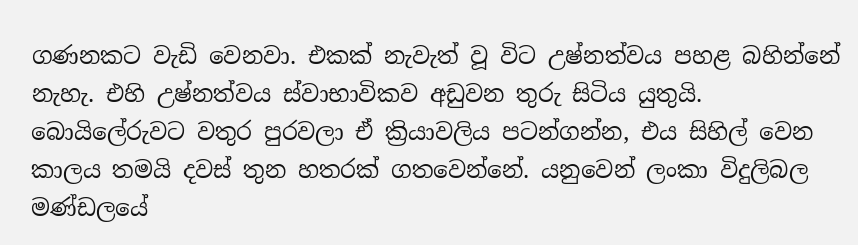ගණනකට වැඩි වෙනවා. එකක් නැවැත් වූ විට උෂ්නත්වය පහළ බහින්නේ නැහැ. එහි උෂ්නත්වය ස්වාභාවිකව අඩුවන තුරු සිටිය යුතුයි. බොයිලේරුවට වතුර පුරවලා ඒ ක්‍රියාවලිය පටන්ගන්න, එය සිහිල් වෙන කාලය තමයි දවස් තුන හතරක් ගතවෙන්නේ. යනුවෙන් ලංකා විදුලිබල මණ්ඩලයේ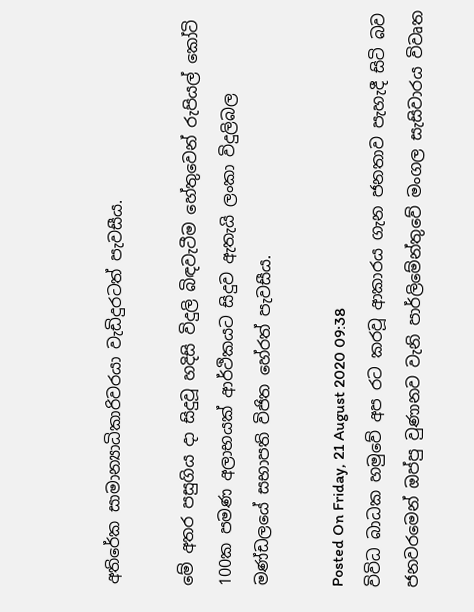අතිරේක සාමාන්‍යාධිකාරිවරයා වැඩිදුරටත් පැවසීය.

මේ අතර පසුගිය දා සිදුවූ හදිසි විදුලි බිඳවැටීම හේතුවෙන් රුපියල් කෝටි 100ක පමණ අලාභයක් ආර්ථිකයට සිදුව ඇතැයි ලංකා විදුලිබල මණ්ඩලයේ සභාපති විජිත හේරත් පැවසීය.

Posted On Friday, 21 August 2020 09:38
විවිධ බාධක හමුවේ අප රට කරවූ ආකාරය ගැන ජනතාව පැහැදී සිටි බව ජනවරමෙන් ඔප්පු වුණානව වැනි පාර්ලිමේන්තුවේ මංගල සැසිවාරය විවෘත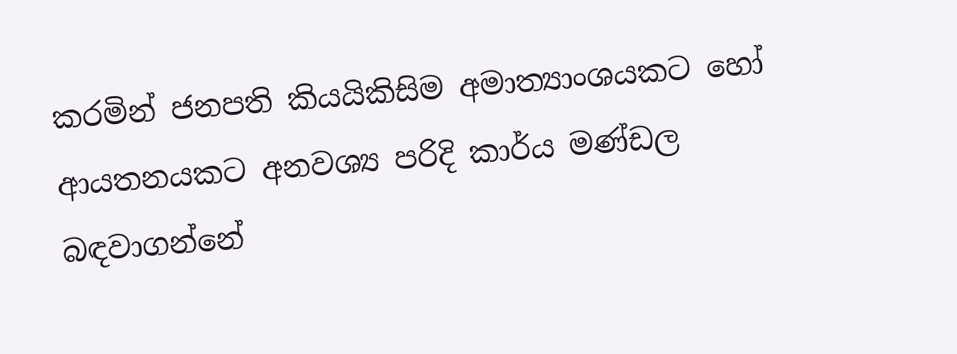කරමින් ජනපති කියයිකිසිම අමාත්‍යාංශයකට හෝ ආයතනයකට අනවශ්‍ය පරිදි කාර්ය මණ්ඩල බඳවාගන්නේ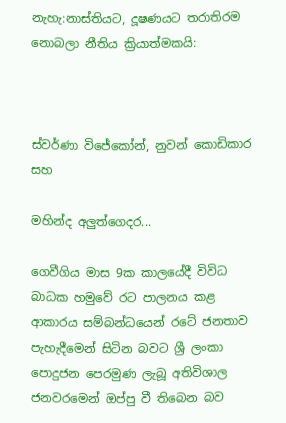නැහැ:නාස්තියට, දූෂණයට තරාතිරම නොබලා නීතිය ක්‍රියාත්මකයි:



ස්වර්ණා විජේකෝන්, නුවන් කොඩිකාර සහ

මහින්ද අලුත්ගෙදර...

ගෙවීගිය මාස 9ක කාලයේදී විවිධ බාධක හමුවේ රට පාලනය කළ ආකාරය සම්බන්ධයෙන් රටේ ජනතාව පැහැදීමෙන් සිටින බවට ශ්‍රී ලංකා පොදුජන පෙරමුණ ලැබූ අතිවිශාල ජනවරමෙන් ඔප්පු වී තිබෙන බව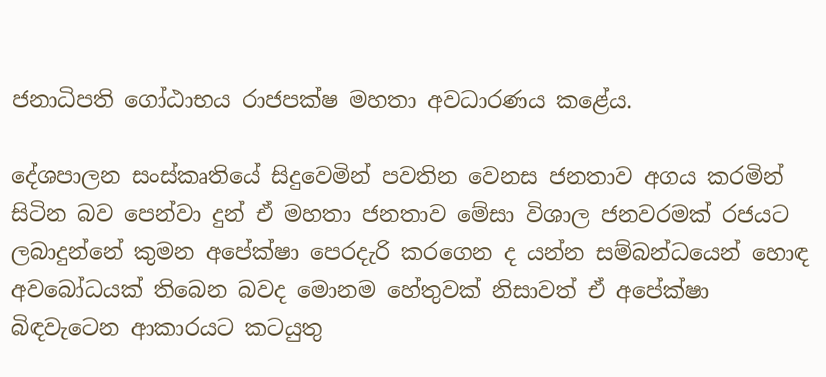ජනාධිපති ගෝඨාභය රාජපක්ෂ මහතා අවධාරණය කළේය.

දේශපාලන සංස්කෘතියේ සිදුවෙමින් පවතින වෙනස ජනතාව අගය කරමින් සිටින බව පෙන්වා දුන් ඒ මහතා ජනතාව මේසා විශාල ජනවරමක් රජයට ලබාදුන්නේ කුමන අපේක්ෂා පෙරදැරි කරගෙන ද යන්න සම්බන්ධයෙන් හොඳ අවබෝධයක් තිබෙන බවද මොනම හේතුවක් නිසාවත් ඒ අපේක්ෂා බිඳවැටෙන ආකාරයට කටයුතු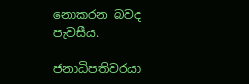නොකරන බවද පැවසීය.

ජනාධිපතිවරයා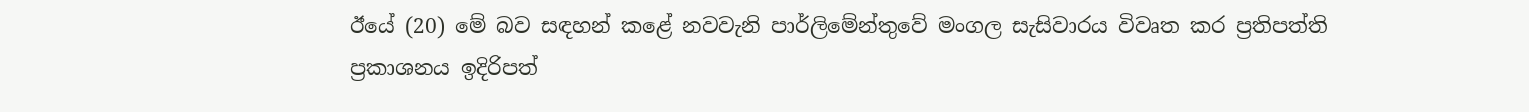ඊයේ (20) මේ බව සඳහන් කළේ නවවැනි පාර්ලිමේන්තුවේ මංගල සැසිවාරය විවෘත කර ප්‍රතිපත්ති ප්‍රකාශනය ඉදිරිපත්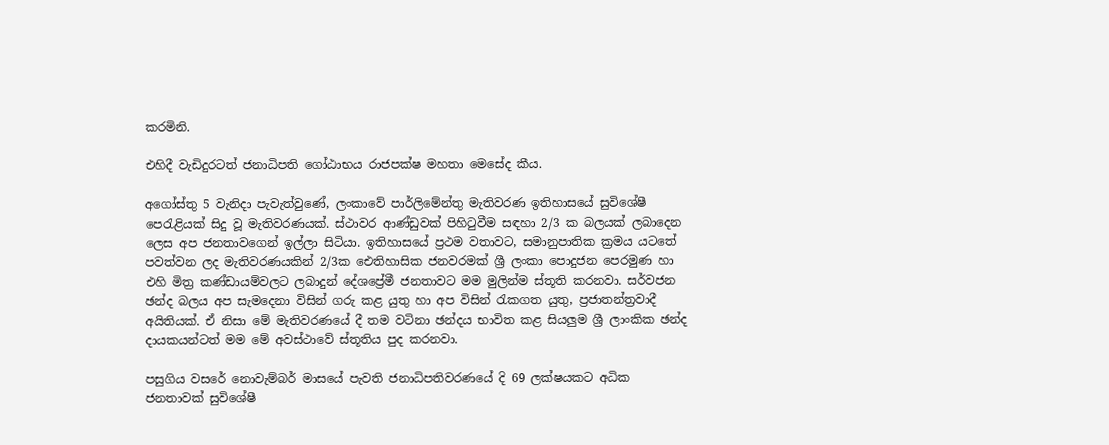කරමිනි.

එහිදී වැඩිදුරටත් ජනාධිපති ගෝඨාභය රාජපක්ෂ මහතා මෙසේද කීය.

අගෝස්තු 5 වැනිදා පැවැත්වුණේ, ලංකාවේ පාර්ලිමේන්තු මැතිවරණ ඉතිහාසයේ සුවිශේෂී පෙරැළියක් සිදු වූ මැතිවරණයක්. ස්ථාවර ආණ්ඩුවක් පිහිටුවීම සඳහා 2/3 ක බලයක් ලබාදෙන ලෙස අප ජනතාවගෙන් ඉල්ලා සිටියා. ඉතිහාසයේ ප්‍රථම වතාවට, සමානුපාතික ක්‍රමය යටතේ පවත්වන ලද මැතිවරණයකින් 2/3ක ඓතිහාසික ජනවරමක් ශ්‍රී ලංකා පොදුජන පෙරමුණ හා එහි මිත්‍ර කණ්ඩායම්වලට ලබාදුන් දේශප්‍රේමී ජනතාවට මම මුලින්ම ස්තූති කරනවා. සර්වජන ඡන්ද බලය අප සැමදෙනා විසින් ගරු කළ යුතු හා අප විසින් ‍රැකගත යුතු, ප්‍රජාතන්ත්‍රවාදී අයිතියක්. ඒ නිසා මේ මැතිවරණයේ දී තම වටිනා ඡන්දය භාවිත කළ සියලුම ශ්‍රී ලාංකික ඡන්ද දායකයන්ටත් මම මේ අවස්ථාවේ ස්තූතිය පුද කරනවා.

පසුගිය වසරේ නොවැම්බර් මාසයේ පැවති ජනාධිපතිවරණයේ දි 69 ලක්ෂයකට අධික ජනතාවක් සුවිශේෂී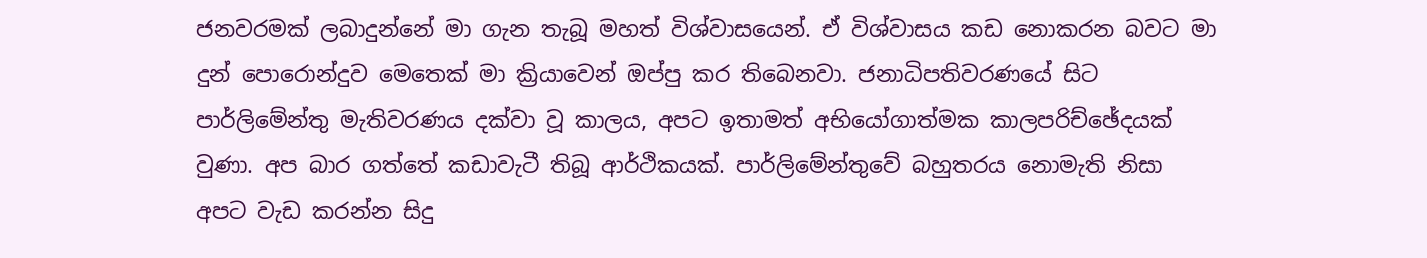ජනවරමක් ලබාදුන්නේ මා ගැන තැබූ මහත් විශ්වාසයෙන්. ඒ විශ්වාසය කඩ නොකරන බවට මා දුන් පොරොන්දුව මෙතෙක් මා ක්‍රියාවෙන් ඔප්පු කර තිබෙනවා. ජනාධිපතිවරණයේ සිට පාර්ලිමේන්තු මැතිවරණය දක්වා වූ කාලය, අපට ඉතාමත් අභියෝගාත්මක කාලපරිච්ඡේදයක් වුණා. අප බාර ගත්තේ කඩාවැටී තිබූ ආර්ථිකයක්. පාර්ලිමේන්තුවේ බහුතරය නොමැති නිසා අපට වැඩ කරන්න සිදු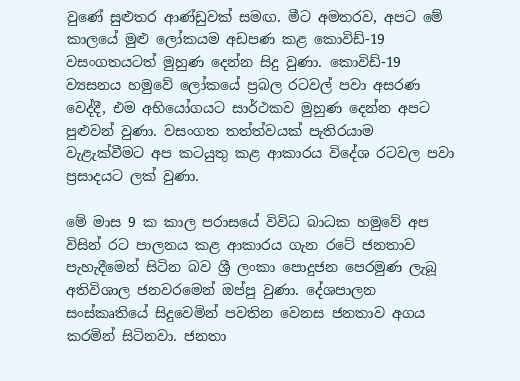වුණේ සුළුතර ආණ්ඩුවක් සමඟ. මීට අමතරව, අපට මේ කාලයේ මුළු ලෝකයම අඩපණ කළ කොවිඩ්-19 වසංගතයටත් මුහුණ දෙන්න සිදු වුණා. කොවිඩ්-19 ව්‍යසනය හමුවේ ලෝකයේ ප්‍රබල රටවල් පවා අසරණ වෙද්දී, එම අභියෝගයට සාර්ථකව මුහුණ දෙන්න අපට පුළුවන් වුණා. වසංගත තත්ත්වයක් පැතිරයාම වැළැක්වීමට අප කටයුතු කළ ආකාරය විදේශ රටවල පවා ප්‍රසාදයට ලක් වුණා.

මේ මාස 9 ක කාල පරාසයේ විවිධ බාධක හමුවේ අප විසින් රට පාලනය කළ ආකාරය ගැන රටේ ජනතාව පැහැදීමෙන් සිටින බව ශ්‍රී ලංකා පොදුජන පෙරමුණ ලැබූ අතිවිශාල ජනවරමෙන් ඔප්පු වුණා. දේශපාලන සංස්කෘතියේ සිදුවෙමින් පවතින වෙනස ජනතාව අගය කරමින් සිටිනවා. ජනතා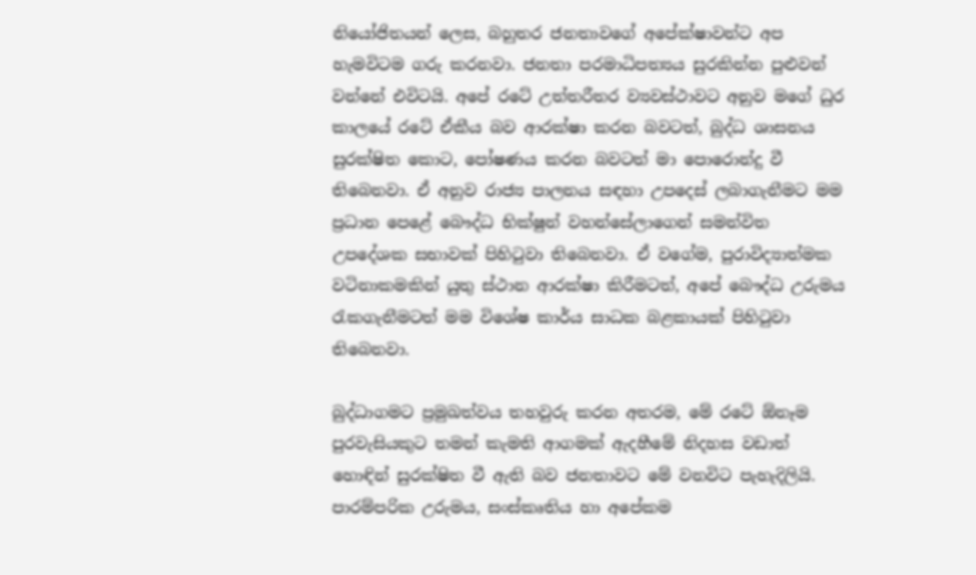නියෝජිතයන් ලෙස, බහුතර ජනතාවගේ අපේක්ෂාවන්ට අප හැමවිටම ගරු කරනවා. ජනතා පරමාධිපත්‍යය සුරකින්න පුළුවන් වන්නේ එවිටයි. අපේ රටේ උත්තරීතර ව්‍යවස්ථාවට අනුව මගේ ධුර කාලයේ රටේ ඒකීය බව ආරක්ෂා කරන බවටත්, බුද්ධ ශාසනය සුරක්ෂිත කොට, පෝෂණය කරන බවටත් මා පොරොන්දු වී තිබෙනවා. ඒ අනුව රාජ්‍ය පාලනය සඳහා උපදෙස් ලබාගැනීමට මම ප්‍රධාන පෙළේ බෞද්ධ භික්ෂුන් වහන්සේලාගෙන් සමන්විත උපදේශක සභාවක් පිහිටුවා තිබෙනවා. ඒ වගේම, පුරාවිද්‍යාත්මක වටිනාකමකින් යුතු ස්ථාන ආරක්ෂා කිරීමටත්, අපේ බෞද්ධ උරුමය රැකගැනීමටත් මම විශේෂ කාර්ය සාධක බළකායක් පිහිටුවා තිබෙනවා.

බුද්ධාගමට ප්‍රමුඛත්වය තහවුරු කරන අතරම, මේ රටේ ඕනෑම පුරවැසියකුට තමන් කැමති ආගමක් ඇදහීමේ නිදහස වඩාත් හොඳින් සුරක්ෂිත වී ඇති බව ජනතාවට මේ වනවිට පැහැදිලියි. පාරම්පරික උරුමය, සංස්කෘතිය හා අපේකම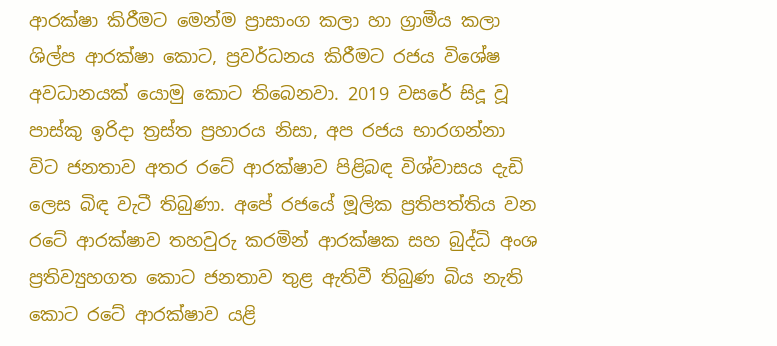ආරක්ෂා කිරීමට මෙන්ම ප්‍රාසාංග කලා හා ග්‍රාමීය කලා ශිල්ප ආරක්ෂා කොට, ප්‍රවර්ධනය කිරීමට රජය විශේෂ අවධානයක් යොමු කොට තිබෙනවා. 2019 වසරේ සිදූ වූ පාස්කු ඉරිදා ත්‍රස්ත ප්‍රහාරය නිසා, අප රජය භාරගන්නා විට ජනතාව අතර රටේ ආරක්ෂාව පිළිබඳ විශ්වාසය දැඩි ලෙස බිඳ වැටී තිබුණා. අපේ රජයේ මූලික ප්‍රතිපත්තිය වන රටේ ආරක්ෂාව තහවුරු කරමින් ආරක්ෂක සහ බුද්ධි අංශ ප්‍රතිව්‍යුහගත කොට ජනතාව තුළ ඇතිවී තිබුණ බිය නැති කොට රටේ ආරක්ෂාව යළි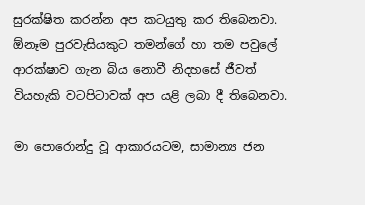සුරක්ෂිත කරන්න අප කටයුතු කර තිබෙනවා. ඕනෑම පුරවැසියකුට තමන්ගේ හා තම පවුලේ ආරක්ෂාව ගැන බිය නොවී නිදහසේ ජීවත් වියහැකි වටපිටාවක් අප යළි ලබා දී තිබෙනවා.

මා පොරොන්දු වූ ආකාරයටම, සාමාන්‍ය ජන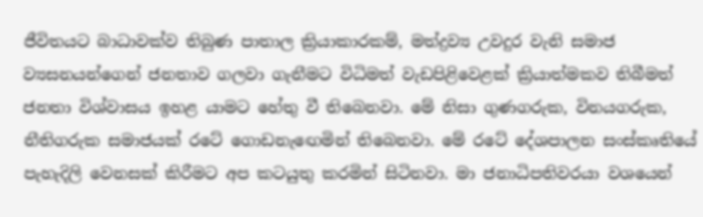ජීවිතයට බාධාවක්ව තිබුණ පාතාල ක්‍රියාකාරකම්, මත්ද්‍රව්‍ය උවදුර වැනි සමාජ ව්‍යසනයන්ගෙන් ජනතාව ගලවා ගැනීමට විධිමත් වැඩපිළිවෙළක් ක්‍රියාත්මකව තිබීමත් ජනතා විශ්වාසය ඉහළ යාමට හේතු වී තිබෙනවා. මේ නිසා ගුණගරුක, විනයගරුක, නීතිගරුක සමාජයක් රටේ ගොඩනැඟෙමින් තිබෙනවා. මේ රටේ දේශපාලන සංස්කෘතියේ පැහැදිලි වෙනසක් කිරීමට අප කටයුතු කරමින් සිටිනවා. මා ජනාධිපතිවරයා වශයෙන්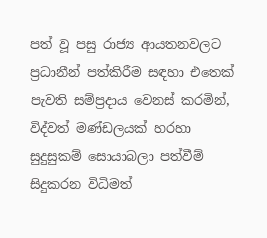පත් වූ පසු රාජ්‍ය ආයතනවලට ප්‍රධානීන් පත්කිරීම සඳහා එතෙක් පැවති සම්ප්‍රදාය වෙනස් කරමින්, විද්වත් මණ්ඩලයක් හරහා සුදුසුකම් සොයාබලා පත්වීම් සිදුකරන විධිමත්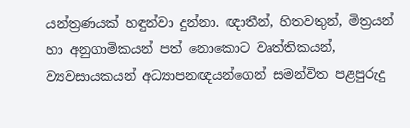යන්ත්‍රණයක් හඳුන්වා දුන්නා. ඥාතීන්, හිතවතුන්, මිත්‍රයන් හා අනුගාමිකයන් පත් නොකොට වෘත්තිකයන්, ව්‍යවසායකයන් අධ්‍යාපනඥයන්ගෙන් සමන්විත පළපුරුදු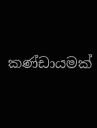කණ්ඩායමක්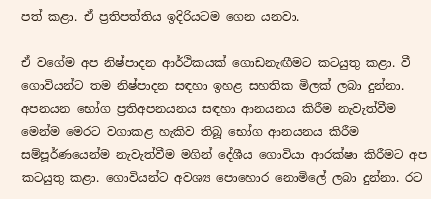පත් කළා. ඒ ප්‍රතිපත්තිය ඉදිරියටම ගෙන යනවා.

ඒ වගේම අප නිෂ්පාදන ආර්ථිකයක් ගොඩනැඟීමට කටයුතු කළා. වී ගොවියන්ට තම නිෂ්පාදන සඳහා ඉහළ සහතික මිලක් ලබා දුන්නා. අපනයන භෝග ප්‍රතිඅපනයනය සඳහා ආනයනය කිරීම නැවැත්වීම මෙන්ම මෙරට වගාකළ හැකිව තිබූ භෝග ආනයනය කිරීම සම්පූර්ණයෙන්ම නැවැත්වීම මගින් දේශීය ගොවියා ආරක්ෂා කිරීමට අප කටයුතු කළා. ගොවියන්ට අවශ්‍ය පොහොර නොමිලේ ලබා දුන්නා. රට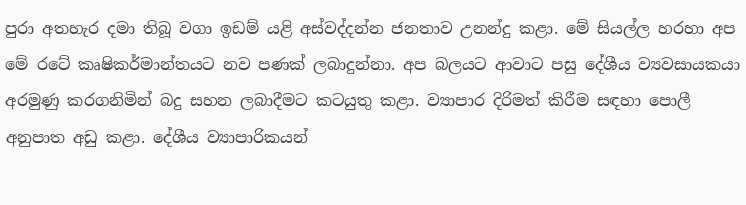පුරා අතහැර දමා තිබූ වගා ඉඩම් යළි අස්වද්දන්න ජනතාව උනන්දු කළා. මේ සියල්ල හරහා අප මේ රටේ කෘෂිකර්මාන්තයට නව පණක් ලබාදුන්නා. අප බලයට ආවාට පසු දේශීය ව්‍යවසායකයා අරමුණු කරගනිමින් බදු සහන ලබාදීමට කටයුතු කළා. ව්‍යාපාර දිරිමත් කිරීම සඳහා පොලී අනුපාත අඩු කළා. දේශීය ව්‍යාපාරිකයන්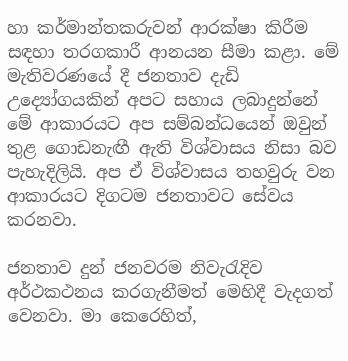හා කර්මාන්තකරුවන් ආරක්ෂා කිරීම සඳහා තරගකාරී ආනයන සීමා කළා. මේ මැතිවරණයේ දී ජනතාව දැඩි උද්‍යෝගයකින් අපට සහාය ලබාදුන්නේ මේ ආකාරයට අප සම්බන්ධයෙන් ඔවුන් තුළ ගොඩනැඟී ඇති විශ්වාසය නිසා බව පැහැදිලියි. අප ඒ විශ්වාසය තහවුරු වන ආකාරයට දිගටම ජනතාවට සේවය කරනවා.

ජනතාව දුන් ජනව‍රම නිවැරැදිව අර්ථකථනය කරගැනීමත් මෙහිදී වැදගත් වෙනවා. මා කෙරෙහිත්,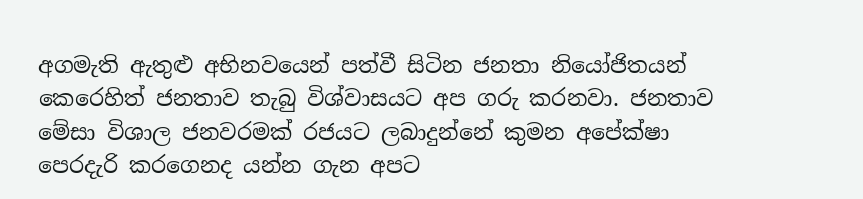අගමැති ඇතුළු අභිනවයෙන් පත්වී සිටින ජනතා නියෝජිතයන් කෙරෙහිත් ජනතාව තැබු විශ්වාසයට අප ගරු කරනවා. ජනතාව මේසා විශාල ජනවරමක් රජයට ලබාදුන්නේ කුමන අපේක්ෂා පෙරදැරි කරගෙනද යන්න ගැන අපට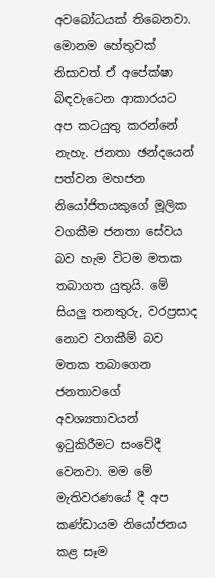අවබෝධයක් තිබෙනවා. මොනම හේතුවක් නිසාවත් ඒ අපේක්ෂා බිඳවැටෙන ආකාරයට අප කටයුතු කරන්නේ නැහැ. ජනතා ඡන්දයෙන් පත්වන මහජන නියෝජිතයකුගේ මූලික වගකීම ජනතා සේවය බව හැම විටම මතක තබාගත යුතුයි. මේ සියලු තනතුරු, වරප්‍රසාද නොව වගකීම් බව මතක තබාගෙන ජනතාවගේ අවශ්‍යතාවයන් ඉටුකිරීමට සංවේදී වෙනවා. මම මේ මැතිවරණයේ දී අප කණ්ඩායම නියෝජනය කළ සෑම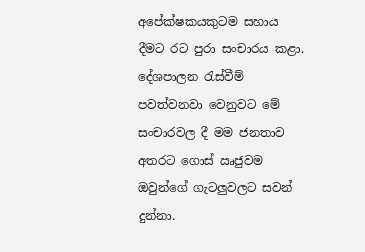අපේක්ෂකයකුටම සහාය දීමට රට පුරා සංචාරය කළා. දේශපාලන ‍රැස්වීම් පවත්වනවා වෙනුවට මේ සංචාරවල දී මම ජනතාව අතරට ගොස් ඍජුවම ඔවුන්ගේ ගැටලුවලට සවන් දුන්නා.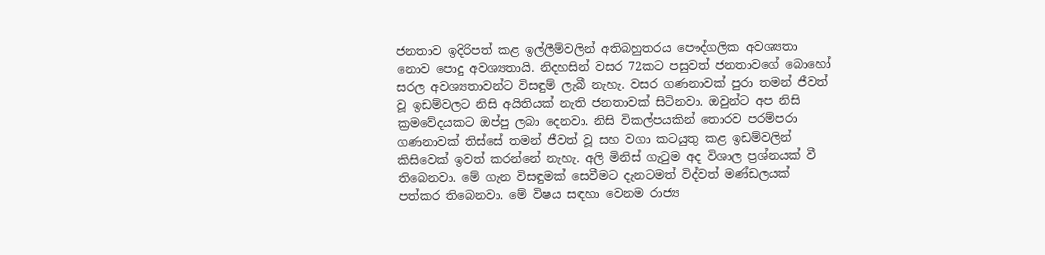ජනතාව ඉදිරිපත් කළ ඉල්ලීම්වලින් අතිබහුතරය පෞද්ගලික අවශ්‍යතා නොව පොදු අවශ්‍යතායි. නිදහසින් වසර 72කට පසුවත් ජනතාවගේ බොහෝ සරල අවශ්‍යතාවන්ට විසඳුම් ලැබී නැහැ. වසර ගණනාවක් පුරා තමන් ජීවත් වූ ඉඩම්වලට නිසි අයිතියක් නැති ජනතාවක් සිටිනවා. ඔවුන්ට අප නිසි ක්‍රමවේදයකට ඔප්පු ලබා දෙනවා. නිසි විකල්පයකින් තොරව පරම්පරා ගණනාවක් තිස්සේ තමන් ජීවත් වූ සහ වගා කටයුතු කළ ඉඩම්වලින් කිසිවෙක් ඉවත් කරන්නේ නැහැ. අලි මිනිස් ගැටුම අද විශාල ප්‍රශ්නයක් වී තිබෙනවා. මේ ගැන විසඳුමක් සෙවීමට දැනටමත් විද්වත් මණ්ඩලයක් පත්කර තිබෙනවා. මේ විෂය සඳහා වෙනම රාජ්‍ය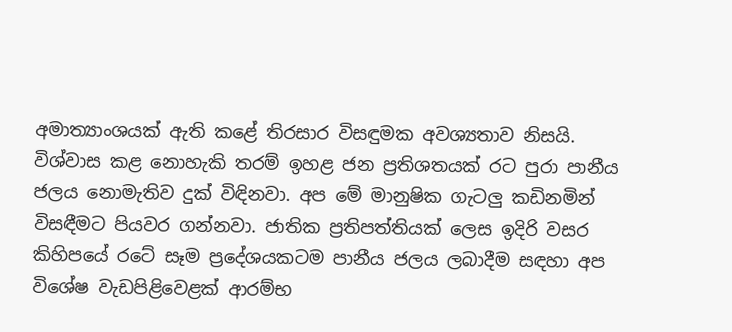අමාත්‍යාංශයක් ඇති කළේ තිරසාර විසඳුමක අවශ්‍යතාව නිසයි. විශ්වාස කළ නොහැකි තරම් ඉහළ ජන ප්‍රතිශතයක් රට පුරා පානීය ජලය නොමැතිව දුක් විඳිනවා. අප මේ මානුෂික ගැටලු කඩිනමින් විසඳීමට පියවර ගන්නවා. ජාතික ප්‍රතිපත්තියක් ලෙස ඉදිරි වසර කිහිපයේ රටේ සෑම ප්‍රදේශයකටම පානීය ජලය ලබාදීම සඳහා අප විශේෂ වැඩපිළිවෙළක් ආරම්භ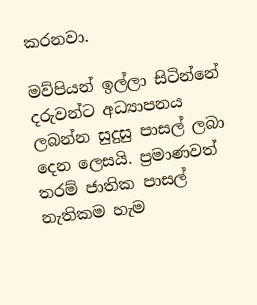කරනවා.

මව්පියන් ඉල්ලා සිටින්නේ දරුවන්ට අධ්‍යාපනය ලබන්න සුදුසු පාසල් ලබා දෙන ලෙසයි. ප්‍රමාණවත් තරම් ජාතික පාසල් නැතිකම හැම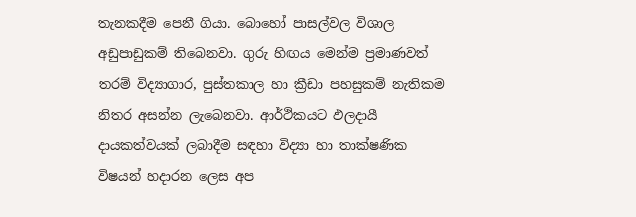තැනකදීම පෙනී ගියා. බොහෝ පාසල්වල විශාල අඩුපාඩුකම් තිබෙනවා. ගුරු හිඟය මෙන්ම ප්‍රමාණවත් තරම් විද්‍යාගාර, පුස්තකාල හා ක්‍රීඩා පහසුකම් නැතිකම නිතර අසන්න ලැබෙනවා. ආර්ථිකයට ඵලදායී දායකත්වයක් ලබාදීම සඳහා විද්‍යා හා තාක්ෂණික විෂයන් හදාරන ලෙස අප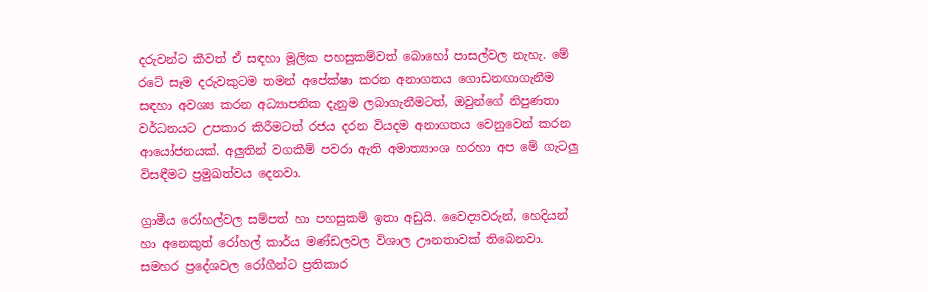දරුවන්ට කීවත් ඒ සඳහා මූලික පහසුකම්වත් බොහෝ පාසල්වල නැහැ. මේ රටේ සෑම දරුවකුටම තමන් අපේක්ෂා කරන අනාගතය ගොඩනඟාගැනීම සඳහා අවශ්‍ය කරන අධ්‍යාපනික දැනුම ලබාගැනීමටත්, ඔවුන්ගේ නිපුණතා වර්ධනයට උපකාර කිරීමටත් රජය දරන වියදම අනාගතය වෙනුවෙන් කරන ආයෝජනයක්. අලුතින් වගකීම් පවරා ඇති අමාත්‍යාංශ හරහා අප මේ ගැටලු විසඳීමට ප්‍රමුඛත්වය දෙනවා.

ග්‍රාමීය රෝහල්වල සම්පත් හා පහසුකම් ඉතා අඩුයි. වෛද්‍යවරුන්, හෙදියන් හා අනෙකුත් රෝහල් කාර්ය මණ්ඩලවල විශාල ඌනතාවක් තිබෙනවා. සමහර ප්‍රදේශවල රෝගීන්ට ප්‍රතිකාර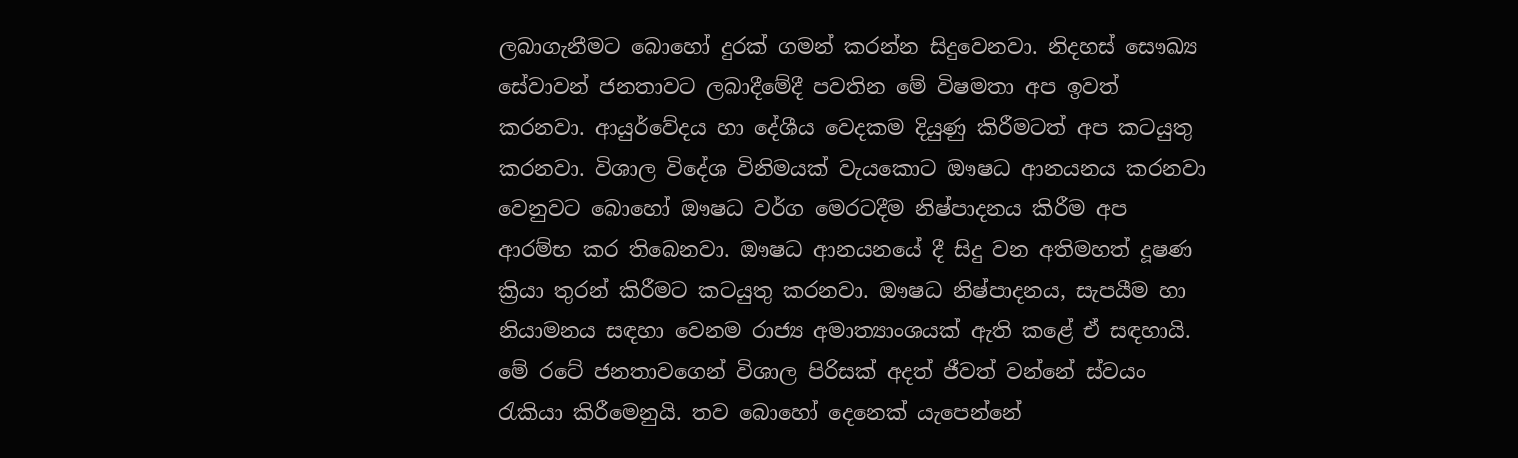ලබාගැනීමට බොහෝ දුරක් ගමන් කරන්න සිදුවෙනවා. නිදහස් සෞඛ්‍ය සේවාවන් ජනතාවට ලබාදීමේදී පවතින මේ විෂමතා අප ඉවත් කරනවා. ආයුර්වේදය හා දේශීය වෙදකම දියුණු කිරීමටත් අප කටයුතු කරනවා. විශාල විදේශ විනිමයක් වැයකොට ඖෂධ ආනයනය කරනවා වෙනුවට බොහෝ ඖෂධ වර්ග මෙරටදීම නිෂ්පාදනය කිරීම අප ආරම්භ කර තිබෙනවා. ඖෂධ ආනයනයේ දී සිදු වන අතිමහත් දූෂණ ක්‍රියා තුරන් කිරීමට කටයුතු කරනවා. ඖෂධ නිෂ්පාදනය, සැපයීම හා නියාමනය සඳහා වෙනම රාජ්‍ය අමාත්‍යාංශයක් ඇති කළේ ඒ සඳහායි. මේ රටේ ජනතාවගෙන් විශාල පිරිසක් අදත් ජීවත් වන්නේ ස්වයං රැකියා කිරීමෙනුයි. තව බොහෝ දෙනෙක් යැපෙන්නේ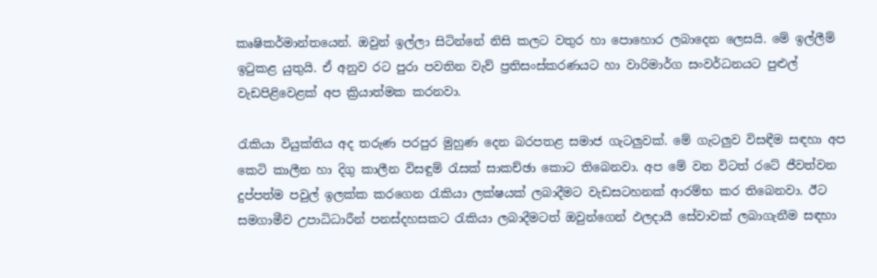කෘෂිකර්මාන්තයෙන්. ඔවුන් ඉල්ලා සිටින්නේ නිසි කලට වතුර හා පොහොර ලබාදෙන ලෙසයි. මේ ඉල්ලීම් ඉටුකළ යුතුයි. ඒ අනුව රට පුරා පවතින වැව් ප්‍රතිසංස්කරණයට හා වාරිමාර්ග සංවර්ධනයට පුළුල් වැඩපිළිවෙළක් අප ක්‍රියාත්මක කරනවා.

රැකියා වියුක්තිය අද තරුණ පරපුර මුහුණ දෙන බරපතළ සමාජ ගැටලුවක්. මේ ගැටලුව විසඳීම සඳහා අප කෙටි කාලීන හා දිගු කාලීන විසඳුම් රැසක් සාකච්ඡා කොට තිබෙනවා. අප මේ වන විටත් රටේ ජීවත්වන දුප්පත්ම පවුල් ඉලක්ක කරගෙන රැකියා ලක්ෂයක් ලබාදීමට වැඩසටහනක් ආරම්භ කර තිබෙනවා. ඊට සමගාමීව උපාධිධාරීන් පනස්දහසකට රැකියා ලබාදීමටත් ඔවුන්ගෙන් ඵලදායී සේවාවක් ලබාගැනීම සඳහා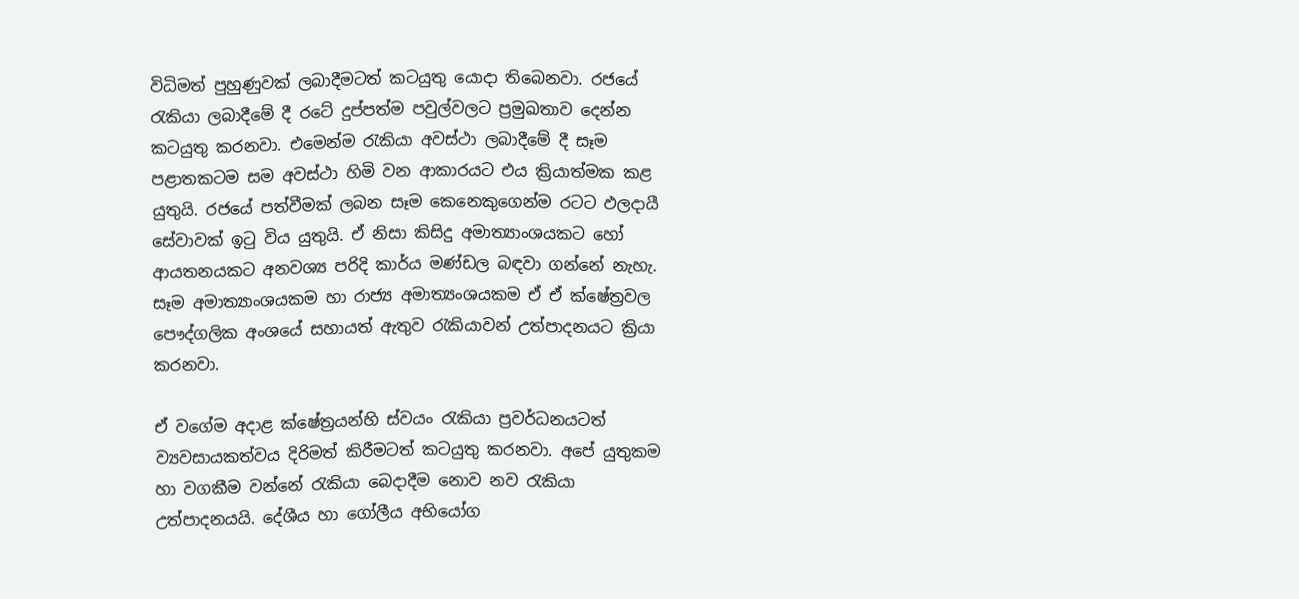විධිමත් පුහුණුවක් ලබාදීමටත් කටයුතු යොදා තිබෙනවා. රජයේ රැකියා ලබාදීමේ දී රටේ දුප්පත්ම පවුල්වලට ප්‍රමුඛතාව දෙන්න කටයුතු කරනවා. එමෙන්ම රැකියා අවස්ථා ලබාදීමේ දී සෑම පළාතකටම සම අවස්ථා හිමි වන ආකාරයට එය ක්‍රියාත්මක කළ යුතුයි. රජයේ පත්වීමක් ලබන සෑම කෙනෙකුගෙන්ම රටට ඵලදායී සේවාවක් ඉටු විය යුතුයි. ඒ නිසා කිසිදු අමාත්‍යාංශයකට හෝ ආයතනයකට අනවශ්‍ය පරිදි කාර්ය මණ්ඩල බඳවා ගන්නේ නැහැ. සෑම අමාත්‍යාංශයකම හා රාජ්‍ය අමාත්‍යංශයකම ඒ ඒ ක්ෂේත්‍රවල පෞද්ගලික අංශයේ සහායත් ඇතුව රැකියාවන් උත්පාදනයට ක්‍රියා කරනවා.

ඒ වගේම අදාළ ක්ෂේත්‍රයන්හි ස්වයං රැකියා ප්‍රවර්ධනයටත් ව්‍යවසායකත්වය දිරිමත් කිරීමටත් කටයුතු කරනවා. අපේ යුතුකම හා වගකීම වන්නේ රැකියා බෙදාදීම නොව නව රැකියා උත්පාදනයයි. දේශීය හා ගෝලීය අභියෝග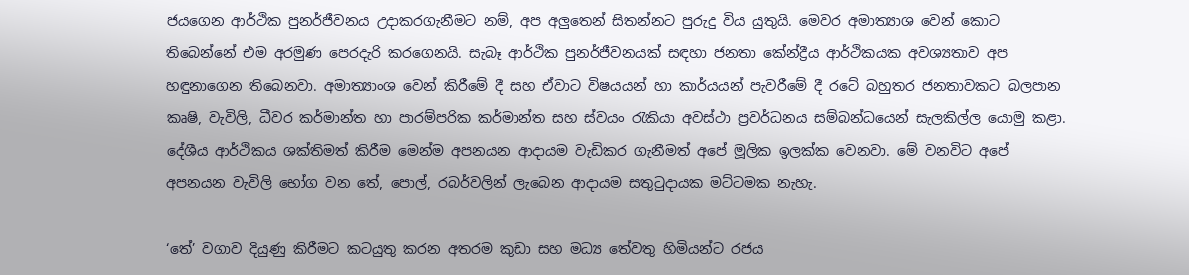ජයගෙන ආර්ථික පුනර්ජීවනය උදාකරගැනීමට නම්, අප අලුතෙන් සිතන්නට පුරුදු විය යුතුයි. මෙවර අමාත්‍යාශ වෙන් කොට තිබෙන්නේ එම අරමුණ පෙරදැරි කරගෙනයි. සැබෑ ආර්ථික පුනර්ජීවනයක් සඳහා ජනතා කේන්ද්‍රීය ආර්ථිකයක අවශ්‍යතාව අප හඳුනාගෙන තිබෙනවා. අමාත්‍යාංශ වෙන් කිරීමේ දී සහ ඒවාට විෂයයන් හා කාර්යයන් පැවරීමේ දී රටේ බහුතර ජනතාවකට බලපාන කෘෂි, වැවිලි, ධීවර කර්මාන්ත හා පාරම්පරික කර්මාන්ත සහ ස්වයං රැකියා අවස්ථා ප්‍රවර්ධනය සම්බන්ධයෙන් සැලකිල්ල යොමු කළා. දේශීය ආර්ථිකය ශක්තිමත් කිරීම මෙන්ම අපනයන ආදායම වැඩිකර ගැනීමත් අපේ මූලික ඉලක්ක වෙනවා. මේ වනවිට අපේ අපනයන වැවිලි භෝග වන තේ, පොල්, රබර්වලින් ලැබෙන ආදායම සතුටුදායක මට්ටමක නැහැ.

‘තේ’ වගාව දියුණු කිරීමට කටයුතු කරන අතරම කුඩා සහ මධ්‍ය තේවතු හිමියන්ට රජය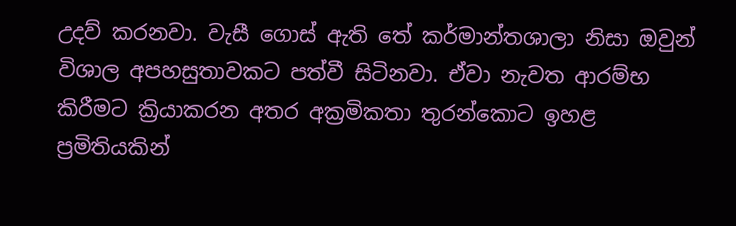උදව් කරනවා. වැසී ගොස් ඇති තේ කර්මාන්තශාලා නිසා ඔවුන් විශාල අපහසුතාවකට පත්වී සිටිනවා. ඒවා නැවත ආරම්භ කිරීමට ක්‍රියාකරන අතර අක්‍රමිකතා තුරන්කොට ඉහළ ප්‍රමිතියකින්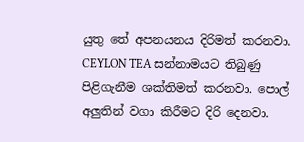යුතු තේ අපනයනය දිරිමත් කරනවා. CEYLON TEA සන්නාමයට තිබුණු පිළිගැනීම ශක්තිමත් කරනවා. පොල් අලුතින් වගා කිරීමට දිරි දෙනවා.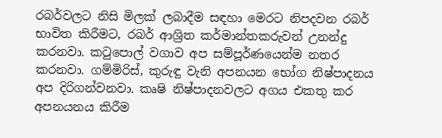රබර්වලට නිසි මිලක් ලබාදීම සඳහා මෙරට නිපදවන රබර් භාවිත කිරීමට, රබර් ආශ්‍රිත කර්මාන්තකරුවන් උනන්දු කරනවා. කටුපොල් වගාව අප සම්පූර්ණයෙන්ම නතර කරනවා. ගම්මිරිස්, කුරුඳු වැනි අපනයන භෝග නිෂ්පාදනය අප දිරිගන්වනවා. කෘෂි නිෂ්පාදනවලට අගය එකතු කර අපනයනය කිරීම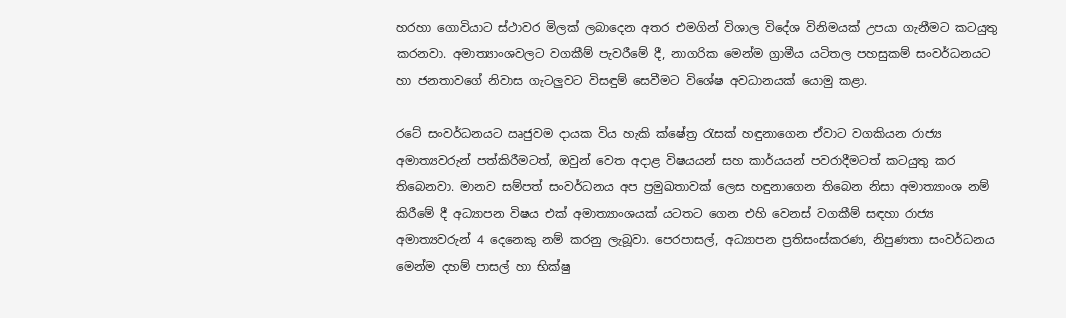හරහා ගොවියාට ස්ථාවර මිලක් ලබාදෙන අතර එමගින් විශාල විදේශ විනිමයක් උපයා ගැනීමට කටයුතු කරනවා. අමාත්‍යාංශවලට වගකීම් පැවරීමේ දී, නාගරික මෙන්ම ග්‍රාමීය යටිතල පහසුකම් සංවර්ධනයට හා ජනතාවගේ නිවාස ගැටලුවට විසඳුම් සෙවීමට විශේෂ අවධානයක් යොමු කළා.

රටේ සංවර්ධනයට ඍජුවම දායක විය හැකි ක්ෂේත්‍ර රැසක් හඳුනාගෙන ඒවාට වගකියන රාජ්‍ය අමාත්‍යවරුන් පත්කිරීමටත්, ඔවුන් වෙත අදාළ විෂයයන් සහ කාර්යයන් පවරාදීමටත් කටයුතු කර තිබෙනවා. මානව සම්පත් සංවර්ධනය අප ප්‍රමුඛතාවක් ලෙස හඳුනාගෙන තිබෙන නිසා අමාත්‍යාංශ නම් කිරීමේ දී අධ්‍යාපන විෂය එක් අමාත්‍යාංශයක් යටතට ගෙන එහි වෙනස් වගකීම් සඳහා රාජ්‍ය අමාත්‍යවරුන් 4 දෙනෙකු නම් කරනු ලැබූවා. පෙරපාසල්, අධ්‍යාපන ප්‍රතිසංස්කරණ, නිපුණතා සංවර්ධනය මෙන්ම දහම් පාසල් හා භික්ෂු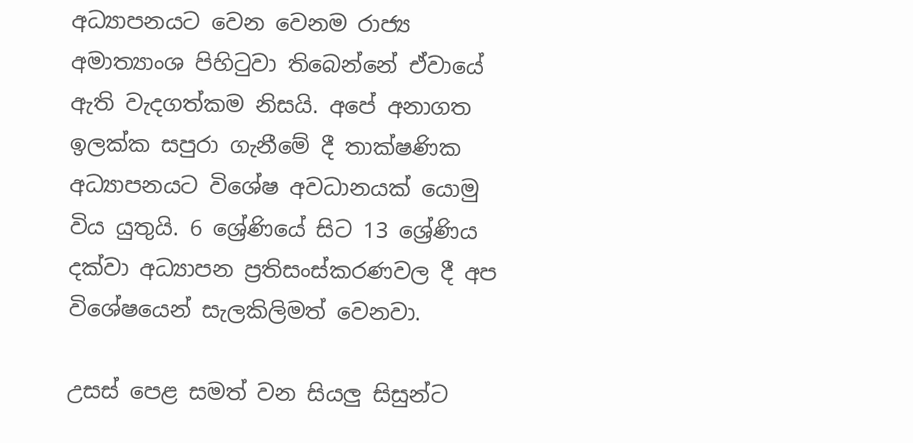අධ්‍යාපනයට වෙන වෙනම රාජ්‍ය අමාත්‍යාංශ පිහිටුවා තිබෙන්නේ ඒවායේ ඇති වැදගත්කම නිසයි. අපේ අනාගත ඉලක්ක සපුරා ගැනීමේ දී තාක්ෂණික අධ්‍යාපනයට විශේෂ අවධානයක් යොමු විය යුතුයි. 6 ශ්‍රේණියේ සිට 13 ශ්‍රේණිය දක්වා අධ්‍යාපන ප්‍රතිසංස්කරණවල දී අප විශේෂයෙන් සැලකිලිමත් වෙනවා.

උසස් පෙළ සමත් වන සියලු සිසුන්ට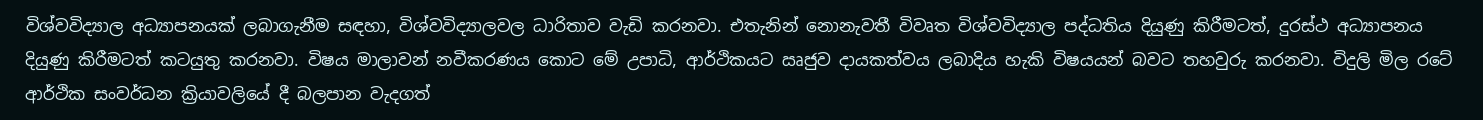විශ්වවිද්‍යාල අධ්‍යාපනයක් ලබාගැනීම සඳහා, විශ්වවිද්‍යාලවල ධාරිතාව වැඩි කරනවා. එතැනින් නොනැවතී විවෘත විශ්වවිද්‍යාල පද්ධතිය දියුණු කිරීමටත්, දුරස්ථ අධ්‍යාපනය දියුණු කිරීමටත් කටයුතු කරනවා. විෂය මාලාවන් නවීකරණය කොට මේ උපාධි, ආර්ථිකයට ඍජුව දායකත්වය ලබාදිය හැකි විෂයයන් බවට තහවුරු කරනවා. විදුලි මිල රටේ ආර්ථික සංවර්ධන ක්‍රියාවලියේ දී බලපාන වැදගත්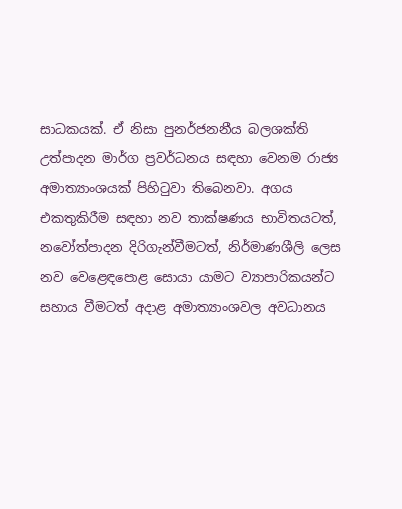සාධකයක්. ඒ නිසා පුනර්ජනනීය බලශක්ති උත්පාදන මාර්ග ප්‍රවර්ධනය සඳහා වෙනම රාජ්‍ය අමාත්‍යාංශයක් පිහිටුවා තිබෙනවා. අගය එකතුකිරීම සඳහා නව තාක්ෂණය භාවිතයටත්, නවෝත්පාදන දිරිගැන්වීමටත්, නිර්මාණශීලි ලෙස නව වෙළෙඳපොළ සොයා යාමට ව්‍යාපාරිකයන්ට සහාය වීමටත් අදාළ අමාත්‍යාංශවල අවධානය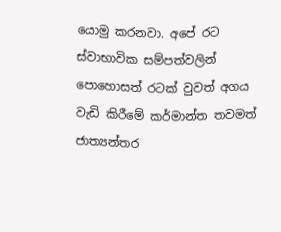යොමු කරනවා. අපේ රට ස්වාභාවික සම්පත්වලින් පොහොසත් රටක් වුවත් අගය වැඩි කිරීමේ කර්මාන්ත තවමත් ජාත්‍යන්තර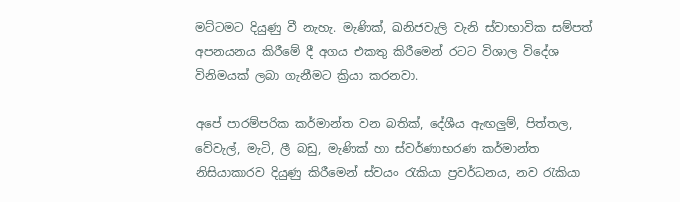මට්ටමට දියුණු වී නැහැ. මැණික්, ඛනිජවැලි වැනි ස්වාභාවික සම්පත් අපනයනය කිරීමේ දී අගය එකතු කිරීමෙන් රටට විශාල විදේශ විනිමයක් ලබා ගැනීමට ක්‍රියා කරනවා.

අපේ පාරම්පරික කර්මාන්ත වන බතික්, දේශීය ඇඟලුම්, පිත්තල, වේවැල්, මැටි, ලී බඩු, මැණික් හා ස්වර්ණාභරණ කර්මාන්ත නිසියාකාරව දියුණු කිරීමෙන් ස්වයං රැකියා ප්‍රවර්ධනය, නව රැකියා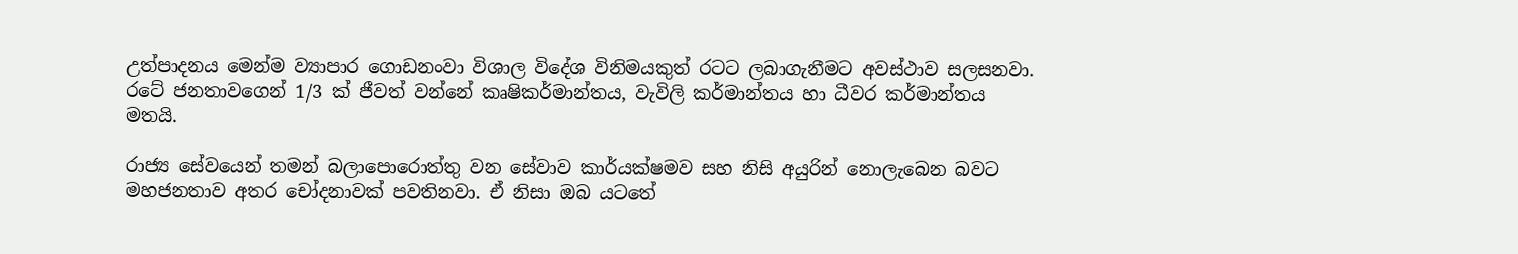උත්පාදනය මෙන්ම ව්‍යාපාර ගොඩනංවා විශාල විදේශ විනිමයකුත් රටට ලබාගැනීමට අවස්ථාව සලසනවා. රටේ ජනතාවගෙන් 1/3 ක් ජීවත් වන්නේ කෘෂිකර්මාන්තය, වැවිලි කර්මාන්තය හා ධීවර කර්මාන්තය මතයි.

රාජ්‍ය සේවයෙන් තමන් බලාපොරොත්තු වන සේවාව කාර්යක්ෂමව සහ නිසි අයුරින් නොලැබෙන බවට මහජනතාව අතර චෝදනාවක් පවතිනවා. ඒ නිසා ඔබ යටතේ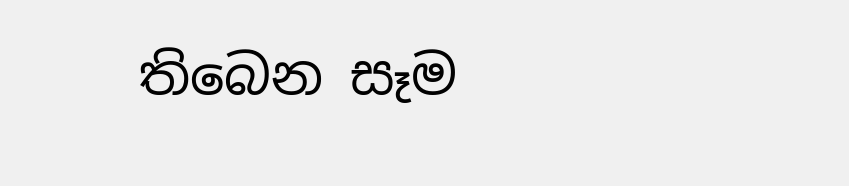තිබෙන සෑම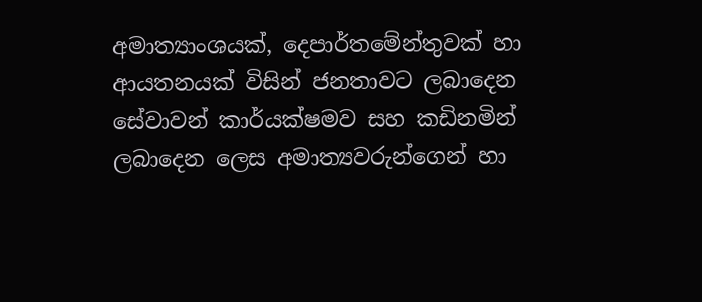අමාත්‍යාංශයක්, දෙපාර්තමේන්තුවක් හා ආයතනයක් විසින් ජනතාවට ලබාදෙන සේවාවන් කාර්යක්ෂමව සහ කඩිනමින් ලබාදෙන ලෙස අමාත්‍යවරුන්ගෙන් හා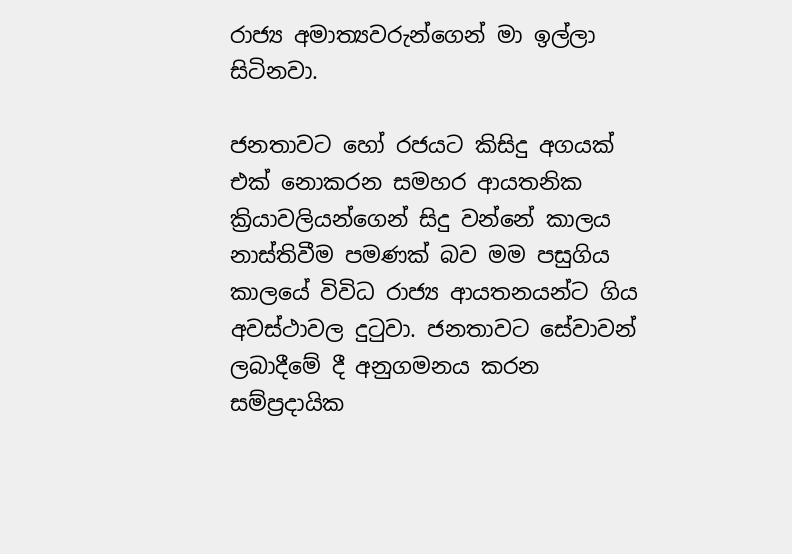රාජ්‍ය අමාත්‍යවරුන්ගෙන් මා ඉල්ලා සිටිනවා.

ජනතාවට හෝ රජයට කිසිදු අගයක් එක් නොකරන සමහර ආයතනික ක්‍රියාවලියන්ගෙන් සිදු වන්නේ කාලය නාස්තිවීම පමණක් බව මම පසුගිය කාලයේ විවිධ රාජ්‍ය ආයතනයන්ට ගිය අවස්ථාවල දුටුවා. ජනතාවට සේවාවන් ලබාදීමේ දී අනුගමනය කරන සම්ප්‍රදායික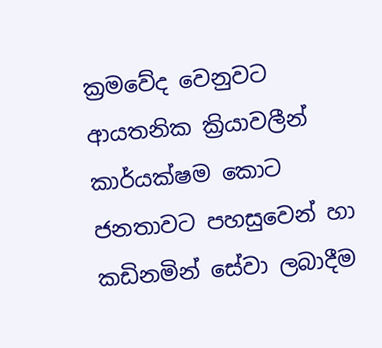ක්‍රමවේද වෙනුවට ආයතනික ක්‍රියාවලීන් කාර්යක්ෂම කොට ජනතාවට පහසුවෙන් හා කඩිනමින් සේවා ලබාදීම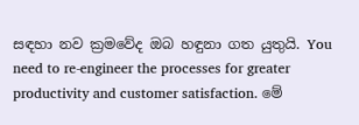සඳහා නව ක්‍රමවේද ඔබ හඳුනා ගත යුතුයි. You need to re-engineer the processes for greater productivity and customer satisfaction. මේ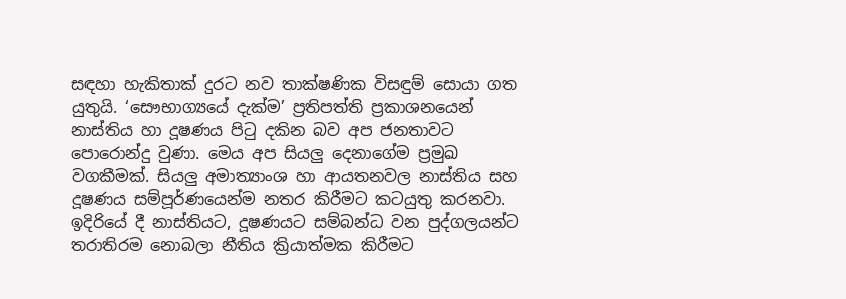සඳහා හැකිතාක් දුරට නව තාක්ෂණික විසඳුම් සොයා ගත යුතුයි. ‘සෞභාග්‍යයේ දැක්ම’ ප්‍රතිපත්ති ප්‍රකාශනයෙන් නාස්තිය හා දූෂණය පිටු දකින බව අප ජනතාවට පොරොන්දු වුණා. මෙය අප සියලු දෙනාගේම ප්‍රමුඛ වගකීමක්. සියලු අමාත්‍යාංශ හා ආයතනවල නාස්තිය සහ දූෂණය සම්පූර්ණයෙන්ම නතර කිරීමට කටයුතු කරනවා. ඉදිරියේ දී නාස්තියට, දූෂණයට සම්බන්ධ වන පුද්ගලයන්ට තරාතිරම නොබලා නීතිය ක්‍රියාත්මක කිරීමට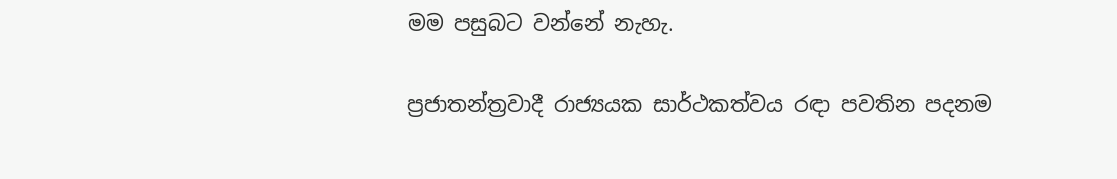මම පසුබට වන්නේ නැහැ.

ප්‍රජාතන්ත්‍රවාදී රාජ්‍යයක සාර්ථකත්වය රඳා පවතින පදනම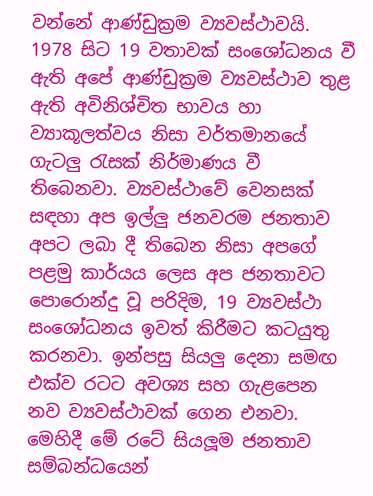වන්නේ ආණ්ඩුක්‍රම ව්‍යවස්ථාවයි. 1978 සිට 19 වතාවක් සංශෝධනය වී ඇති අපේ ආණ්ඩුක්‍රම ව්‍යවස්ථාව තුළ ඇති අවිනිශ්චිත භාවය හා ව්‍යාකූලත්වය නිසා වර්තමානයේ ගැටලු රැසක් නිර්මාණය වී තිබෙනවා. ව්‍යවස්ථාවේ වෙනසක් සඳහා අප ඉල්ලු ජනවරම ජනතාව අපට ලබා දී තිබෙන නිසා අපගේ පළමු කාර්යය ලෙස අප ජනතාවට පොරොන්දු වූ පරිදිම, 19 ව්‍යවස්ථා සංශෝධනය ඉවත් කිරීමට කටයුතු කරනවා. ඉන්පසු සියලු දෙනා සමඟ එක්ව රටට අවශ්‍ය සහ ගැළපෙන නව ව්‍යවස්ථාවක් ගෙන එනවා. මෙහිදී මේ රටේ සියලූම ජනතාව සම්බන්ධයෙන්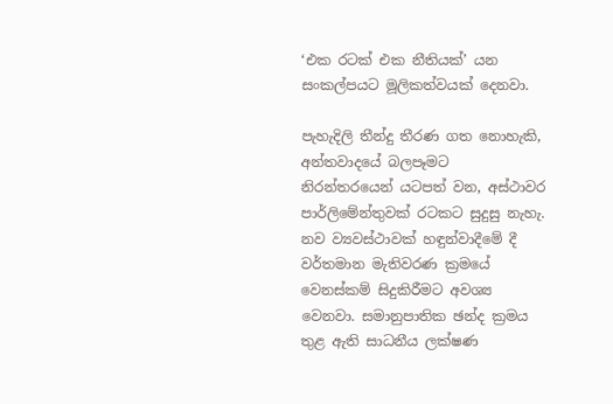‘එක රටක් එක නීතියක්’ යන සංකල්පයට මූලිකත්වයක් දෙනවා.

පැහැදිලි තීන්දු තීරණ ගත නොහැකි, අන්තවාදයේ බලපෑමට නිරන්තරයෙන් යටපත් වන, අස්ථාවර පාර්ලිමේන්තුවක් රටකට සුදුසු නැහැ. නව ව්‍යවස්ථාවක් හඳුන්වාදීමේ දී වර්තමාන මැතිවරණ ක්‍රමයේ වෙනස්කම් සිදුකිරීමට අවශ්‍ය වෙනවා. සමානුපාතික ඡන්ද ක්‍රමය තුළ ඇති සාධනීය ලක්ෂණ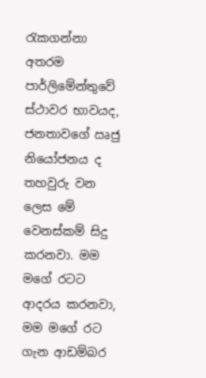රැකගන්නා අතරම පාර්ලිමේන්තුවේ ස්ථාවර භාවයද, ජනතාවගේ ඍජු නියෝජනය ද තහවුරු වන ලෙස මේ වෙනස්කම් සිදු කරනවා. මම මගේ රටට ආදරය කරනවා, මම මගේ රට ගැන ආඩම්බර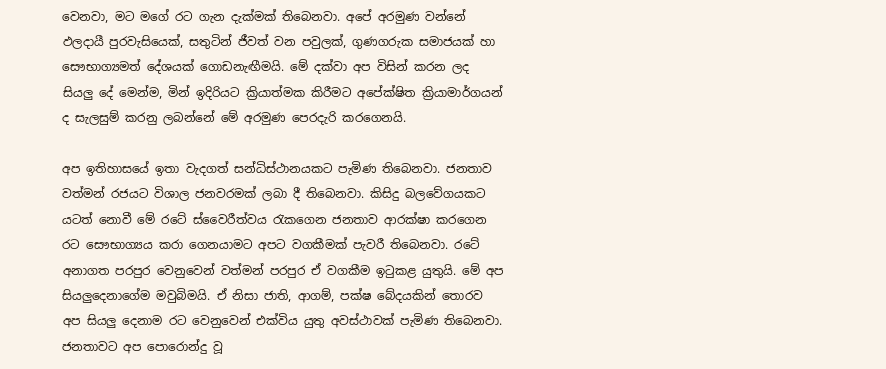වෙනවා, මට මගේ රට ගැන දැක්මක් තිබෙනවා. අපේ අරමුණ වන්නේ ඵලදායී පුරවැසියෙක්, සතුටින් ජීවත් වන පවුලක්, ගුණගරුක සමාජයක් හා සෞභාග්‍යමත් දේශයක් ගොඩනැඟීමයි. මේ දක්වා අප විසින් කරන ලද සියලු දේ මෙන්ම, මින් ඉදිරියට ක්‍රියාත්මක කිරීමට අපේක්ෂිත ක්‍රියාමාර්ගයන් ද සැලසුම් කරනු ලබන්නේ මේ අරමුණ පෙරදැරි කරගෙනයි.

අප ඉතිහාසයේ ඉතා වැදගත් සන්ධිස්ථානයකට පැමිණ තිබෙනවා. ජනතාව වත්මන් රජයට විශාල ජනවරමක් ලබා දී තිබෙනවා. කිසිදු බලවේගයකට යටත් නොවී මේ රටේ ස්වෛරීත්වය රැකගෙන ජනතාව ආරක්ෂා කරගෙන රට සෞභාග්‍යය කරා ගෙනයාමට අපට වගකීමක් පැවරී තිබෙනවා. රටේ අනාගත පරපුර වෙනුවෙන් වත්මන් පරපුර ඒ වගකීම ඉටුකළ යුතුයි. මේ අප සියලුදෙනාගේම මවුබිමයි. ඒ නිසා ජාති, ආගම්, පක්ෂ බේදයකින් තොරව අප සියලු දෙනාම රට වෙනුවෙන් එක්විය යුතු අවස්ථාවක් පැමිණ තිබෙනවා. ජනතාවට අප පොරොන්දු වූ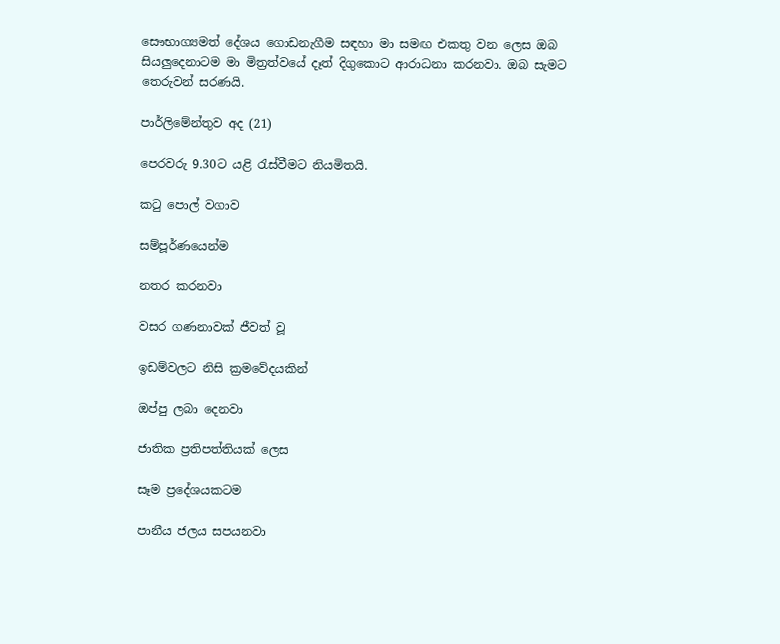සෞභාග්‍යමත් දේශය ගොඩනැගීම සඳහා මා සමඟ එකතු වන ලෙස ඔබ සියලුදෙනාටම මා මිත්‍රත්වයේ දෑත් දිගුකොට ආරාධනා කරනවා. ඔබ සැමට තෙරුවන් සරණයි.

පාර්ලිමේන්තුව අද (21)

පෙරවරු 9.30ට යළි රැස්වීමට නියමිතයි.

කටු පොල් වගාව

සම්පූර්ණයෙන්ම

නතර කරනවා

වසර ගණනාවක් ජීවත් වූ

ඉඩම්වලට නිසි ක්‍රමවේදයකින්

ඔප්පු ලබා දෙනවා

ජාතික ප්‍රතිපත්තියක් ලෙස

සෑම ප්‍රදේශයකටම

පානීය ජලය සපයනවා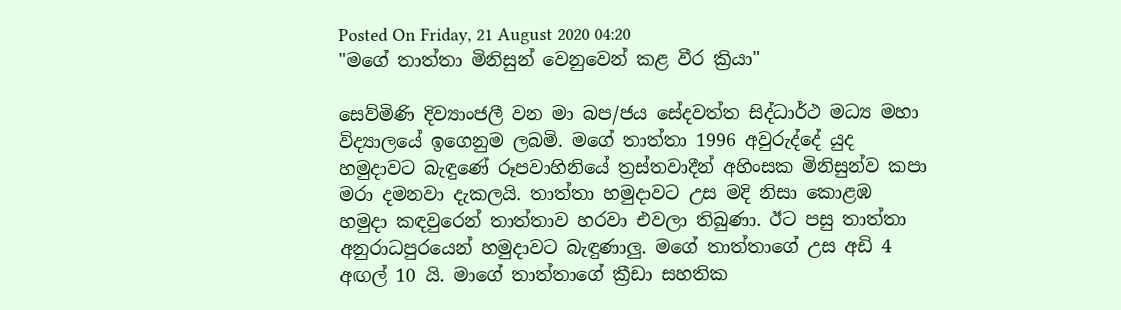Posted On Friday, 21 August 2020 04:20
"මගේ තාත්තා මිනිසුන් වෙනුවෙන් කළ වීර ක්‍රියා"

සෙව්මිණි දිව්‍යාංජලී වන මා බප/ජය සේදවත්ත සිද්ධාර්ථ මධ්‍ය මහා විද්‍යාලයේ ඉගෙනුම ලබමි. මගේ තාත්තා 1996 අවුරුද්දේ යුද හමුදාවට බැඳුණේ රූපවාහිනියේ ත්‍රස්තවාදීන් අහිංසක මිනිසුන්ව කපා මරා දමනවා දැකලයි. තාත්තා හමුදාවට උස මදි නිසා කොළඹ හමුදා කඳවුරෙන් තාත්තාව හරවා එවලා තිබුණා. ඊට පසු තාත්තා අනුරාධපුරයෙන් හමුදාවට බැඳුණාලු. මගේ තාත්තාගේ උස අඩි 4 අඟල් 10 යි. මාගේ තාත්තාගේ ක්‍රීඩා සහතික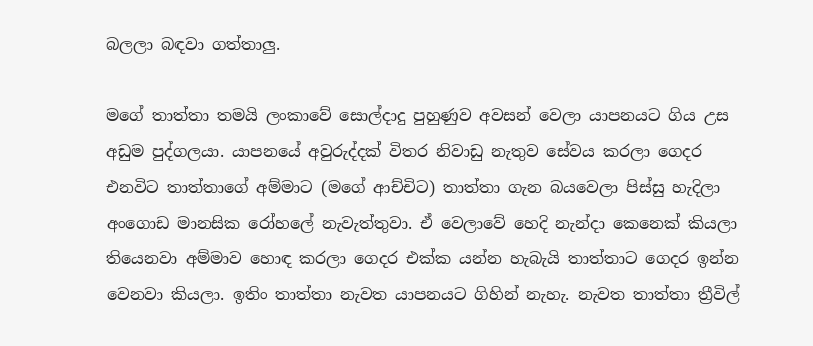බලලා බඳවා ගත්තාලු.

මගේ තාත්තා තමයි ලංකාවේ සොල්දාදු පුහුණුව අවසන් වෙලා යාපනයට ගිය උස අඩුම පුද්ගලයා. යාපනයේ අවුරුද්දක් විතර නිවාඩු නැතුව සේවය කරලා ගෙදර එනවිට තාත්තාගේ අම්මාට (මගේ ආච්චිට) තාත්තා ගැන බයවෙලා පිස්සු හැදිලා අංගොඩ මානසික රෝහලේ නැවැත්තුවා. ඒ වෙලාවේ හෙදි නැන්දා කෙනෙක් කියලා තියෙනවා අම්මාව හොඳ කරලා ගෙදර එක්ක යන්න හැබැයි තාත්තාට ගෙදර ඉන්න වෙනවා කියලා. ඉතිං තාත්තා නැවත යාපනයට ගිහින් නැහැ. නැවත තාත්තා ත්‍රීවිල්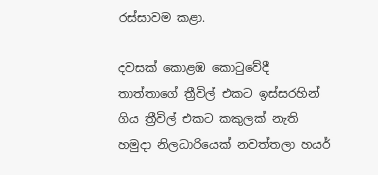රස්සාවම කළා.

දවසක් කොළඹ කොටු‍වේදී තාත්තාගේ ත්‍රීවිල් එකට ඉස්සරහින් ගිය ත්‍රීවිල් එකට කකුලක් නැති හමුදා නිලධාරියෙක් නවත්තලා හයර්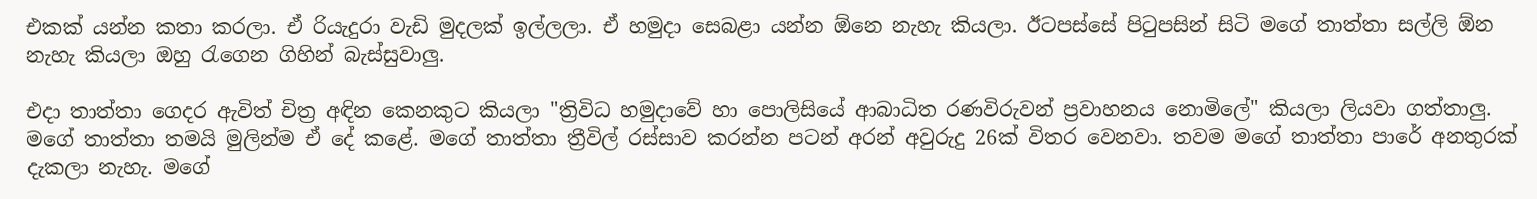එකක් යන්න කතා කරලා. ඒ රියැදුරා වැඩි මුදලක් ඉල්ලලා. ඒ හමුදා සෙබළා යන්න ඕනෙ නැහැ කියලා. ඊටපස්සේ පිටුපසින් සිටි මගේ තාත්තා සල්ලි ඕන නැහැ කියලා ඔහු රැගෙන ගිහින් බැස්සුවාලු.

එදා තාත්තා ගෙදර ඇවිත් චිත්‍ර අඳින කෙනකුට කියලා "ත්‍රිවිධ හමුදාවේ හා පොලිසියේ ආබාධිත රණවිරුවන් ප්‍රවාහනය නොමිලේ" කියලා ලියවා ගත්තාලු. මගේ තාත්තා තමයි මුලින්ම ඒ දේ කළේ. මගේ තාත්තා ත්‍රීවිල් රස්සාව කරන්න පටන් අරන් අවුරුදු 26ක් විතර වෙනවා. තවම මගේ තාත්තා පාරේ අනතුරක් දැකලා නැහැ. මගේ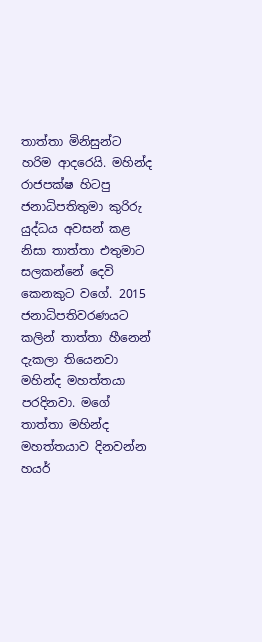තාත්තා මිනිසුන්ට හරිම ආදරෙයි. මහින්ද රාජපක්ෂ හිටපු ජනාධිපතිතුමා කුරිරු යුද්ධය අවසන් කළ නිසා තාත්තා එතුමාට සලකන්නේ දෙවි කෙනකුට වගේ. 2015 ජනාධිපතිවරණයට කලින් තාත්තා හීනෙන් දැකලා තියෙනවා මහින්ද මහත්තයා පරදිනවා. මගේ තාත්තා මහින්ද මහත්තයාව දිනවන්න හයර්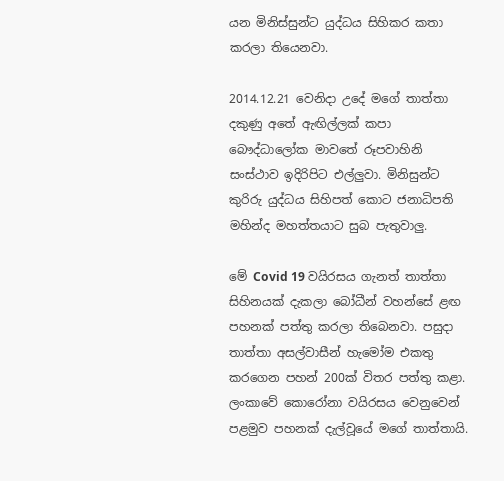යන මිනිස්සුන්ට යුද්ධය සිහිකර කතා කරලා තියෙනවා.

2014.12.21 වෙනිදා උදේ මගේ තාත්තා දකුණු අතේ ඇඟිල්ලක් කපා බෞද්ධාලෝක මාවතේ රූපවාහිනි සංස්ථාව ඉදිරිපිට එල්ලුවා. මිනිසුන්ට කුරිරු යුද්ධය සිහිපත් කොට ජනාධිපති මහින්ද මහත්තයාට සුබ පැතුවාලු.

මේ Covid 19 වයිරසය ගැනත් තාත්තා සිහිනයක් දැකලා බෝධීන් වහන්සේ ළඟ පහනක් පත්තු කරලා තිබෙනවා. පසුදා තාත්තා අසල්වාසීන් හැමෝම එකතු කරගෙන පහන් 200ක් විතර පත්තු කළා. ලංකාවේ කොරෝනා වයිරසය වෙනුවෙන් පළමුව පහනක් දැල්වූයේ මගේ තාත්තායි.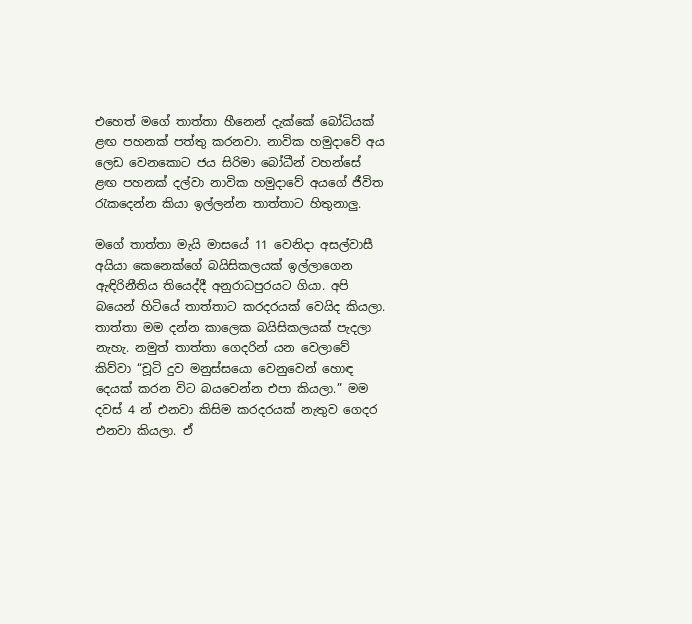එහෙත් මගේ තාත්තා හීනෙන් දැක්කේ බෝධියක් ළඟ පහනක් පත්තු කරනවා. නාවික හමුදාවේ අය ලෙඩ වෙනකොට ජය සිරිමා බෝධීන් වහන්සේ ළඟ පහනක් දල්වා නාවික හමුදාවේ අයගේ ජීවිත රැකදෙන්න කියා ඉල්ලන්න තාත්තාට හිතුනාලු.

මගේ තාත්තා මැයි මාසයේ 11 වෙනිදා අසල්වාසී අයියා කෙනෙක්ගේ බයිසිකලයක් ඉල්ලාගෙන ඇඳිරිනීතිය තියෙද්දී අනුරාධපුරයට ගියා. අපි බයෙන් හිටියේ තාත්තාට කරදරයක් වෙයිද කියලා. තාත්තා මම දන්න කාලෙක බයිසිකලයක් පැදලා නැහැ. නමුත් තාත්තා ගෙදරින් යන වෙලාවේ කිව්වා “චූටි දුව මනුස්සයො වෙනුවෙන් හොඳ දෙයක් කරන විට බයවෙන්න එපා කියලා.” මම දවස් 4 න් එනවා කිසිම කරදරයක් නැතුව ගෙදර එනවා කියලා. ඒ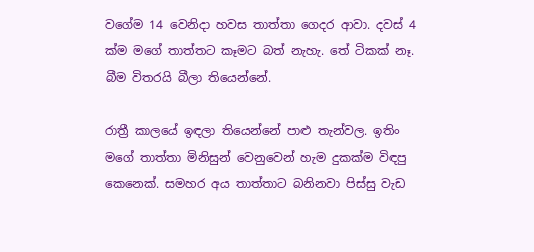වගේම 14 වෙනිදා හවස තාත්තා ගෙදර ආවා. දවස් 4 ක්ම මගේ තාත්තට කෑමට බත් නැහැ. තේ ටිකක් නෑ. බීම විතරයි බීලා තියෙන්නේ.

රාත්‍රී කාලයේ ඉඳලා තියෙන්නේ පාළු තැන්වල. ඉතිං මගේ තාත්තා මිනිසුන් වෙනුවෙන් හැම දුකක්ම විඳපු කෙනෙක්. සමහර අය තාත්තාට බනිනවා පිස්සු වැඩ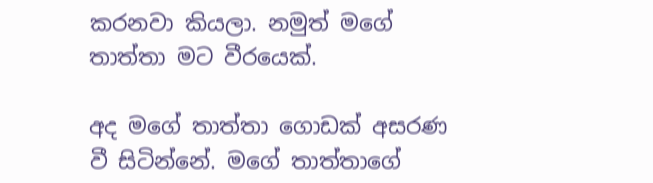කරනවා කියලා. නමුත් මගේ තාත්තා මට වීරයෙක්.

අද මගේ තාත්තා ගොඩක් අසරණ වී සිටින්නේ. මගේ තාත්තාගේ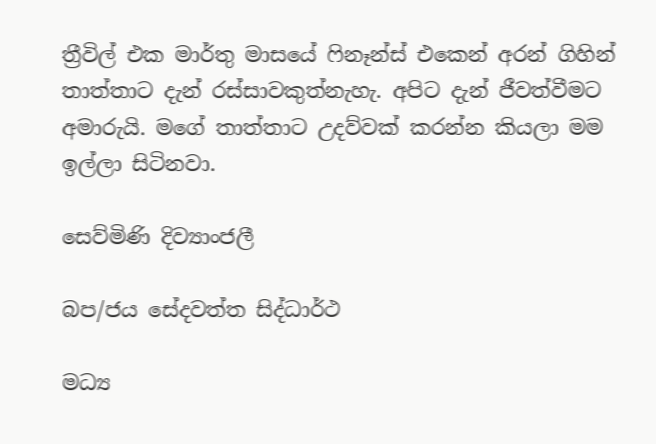ත්‍රීවිල් එක මාර්තු මාසයේ ෆිනෑන්ස් එකෙන් අරන් ගිහින් තාත්තාට දැන් රස්සාවකුත්නැහැ. අපිට දැන් ජීවත්වීමට අමාරුයි. මගේ තාත්තාට උදව්වක් කරන්න කියලා මම ඉල්ලා සිටිනවා.

සෙව්මිණි දිව්‍යාංජලී

බප/ජය සේදවත්ත සිද්ධාර්ථ

මධ්‍ය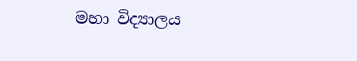මහා විද්‍යාලය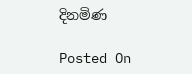දිනමිණ

Posted On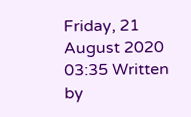Friday, 21 August 2020 03:35 Written by